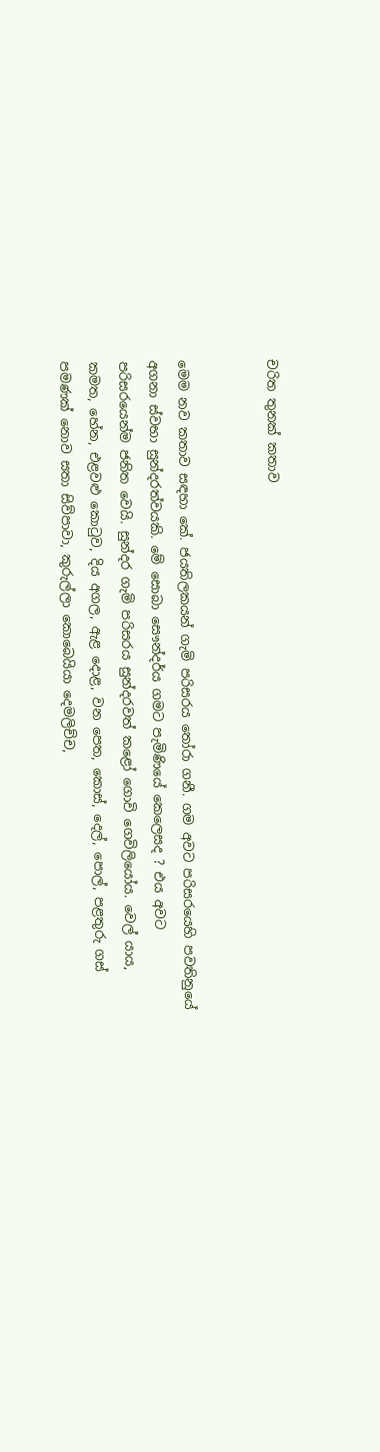චරිත තුනක්‌ කතාව


මෙම නව කතාව සඳහා කේ. ජයතිලකයන් ගැමි පරිසරය තෝරා ගනී. ගම අවට පරිසරයෙහි පවතිනුයේ අගනා ස්‌වභා සුන්දරත්වයකි. මේ සොබා සෞන්දර්ය ගමට පැමිණියේ කෙලෙසද ? එය අවට පරිසරයෙන්ම ජනිත වෙයි. සුන්දර ගැමි පරිසරය සුන්දරවත් කළෝ ගොවි ගෙවිලියෝය. වෙල් යාය, කමත, හේන, එළවළු කොටුව, දිය අගල, ඇළ දොළ, වන පෙත, කොස්‌, දෙල්, පොල්, පළතුරු ගස්‌ පමණක්‌ නොව සතා සිව්පාවා, කුරුල්ලා කොබෙයියා දෙමලිච්ච,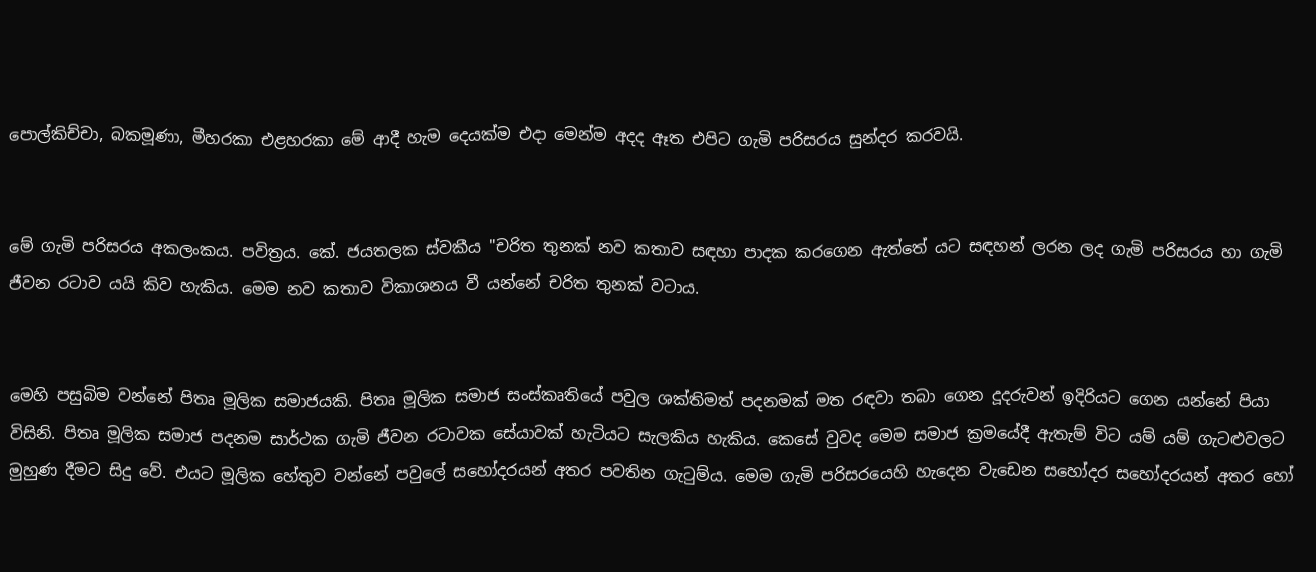පොල්කිච්චා, බකමූණා, මීහරකා එළහරකා මේ ආදී හැම දෙයක්‌ම එදා මෙන්ම අදද ඈත එපිට ගැමි පරිසරය සුන්දර කරවයි.


මේ ගැමි පරිසරය අකලංකය. පවිත්‍රය. කේ. ජයතලක ස්‌වකීය "චරිත තුනක්‌ නව කතාව සඳහා පාදක කරගෙන ඇත්තේ යට සඳහන් ලරන ලද ගැමි පරිසරය හා ගැමි ජීවන රටාව යයි කිව හැකිය. මෙම නව කතාව විකාශනය වී යන්නේ චරිත තුනක්‌ වටාය.


මෙහි පසුබිම වන්නේ පිතෘ මූලික සමාජයකි. පිතෘ මූලික සමාජ සංස්‌කෘතියේ පවුල ශක්‌තිමත් පදනමක්‌ මත රඳවා තබා ගෙන දූදරුවන් ඉදිරියට ගෙන යන්නේ පියා විසිනි. පිතෘ මූලික සමාජ පදනම සාර්ථක ගැමි ජීවන රටාවක සේයාවක්‌ හැටියට සැලකිය හැකිය. කෙසේ වුවද මෙම සමාජ ක්‍රමයේදී ඇතැම් විට යම් යම් ගැටළුවලට මුහුණ දීමට සිදු වේ. එයට මූලික හේතුව වන්නේ පවුලේ සහෝදරයන් අතර පවතින ගැටුම්ය. මෙම ගැමි පරිසරයෙහි හැදෙන වැඩෙන සහෝදර සහෝදරයන් අතර හෝ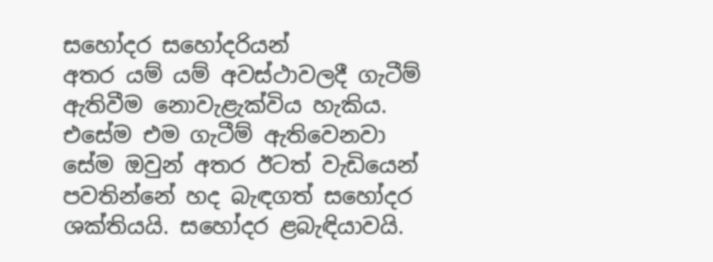සහෝදර සහෝදරියන්
අතර යම් යම් අවස්‌ථාවලදී ගැටීම් ඇතිවීම නොවැළැක්‌විය හැකිය. එසේම එම ගැටීම් ඇතිවෙනවා සේම ඔවුන් අතර ඊටත් වැඩියෙන් පවතින්නේ හද බැඳගත් සහෝදර ශක්‌තියයි. සහෝදර ළබැඳියාවයි.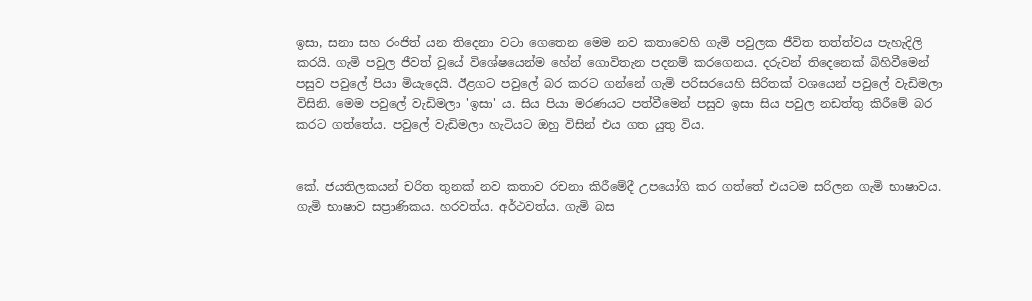ඉසා, සනා සහ රංජිත් යන තිදෙනා වටා ගෙතෙන මෙම නව කතාවෙහි ගැමි පවුලක ජීවිත තත්ත්වය පැහැදිලි කරයි. ගැමි පවුල ජීවත් වූයේ විශේෂයෙන්ම හේන් ගොවිතැන පදනම් කරගෙනය. දරුවන් තිදෙනෙක්‌ බිහිවීමෙන් පසුව පවුලේ පියා මියැදෙයි. ඊළගට පවුලේ බර කරට ගන්නේ ගැමි පරිසරයෙහි සිරිතක්‌ වශයෙන් පවුලේ වැඩිමලා විසිනි. මෙම පවුලේ වැඩිමලා 'ඉසා' ය. සිය පියා මරණයට පත්වීමෙන් පසුව ඉසා සිය පවුල නඩත්තු කිරීමේ බර කරට ගත්තේය. පවුලේ වැඩිමලා හැටියට ඔහු විසින් එය ගත යුතු විය.


කේ. ජයතිලකයන් චරිත තුනක්‌ නව කතාව රචනා කිරීමේදී උපයෝගි කර ගත්තේ එයටම සරිලන ගැමි භාෂාවය. ගැමි භාෂාව සප්‍රාණිකය. හරවත්ය. අර්ථවත්ය. ගැමි බස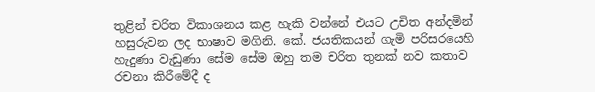තුළින් චරිත විකාශනය කළ හැකි වන්නේ එයට උචිත අන්දමින් හසුරුවන ලද භාෂාව මගිනි. කේ. ජයතිකයන් ගැමි පරිසරයෙහි හැදුණා වැඩුණා සේම සේම ඔහු තම චරිත තුනක්‌ නව කතාව රචනා කිරීමේදී ද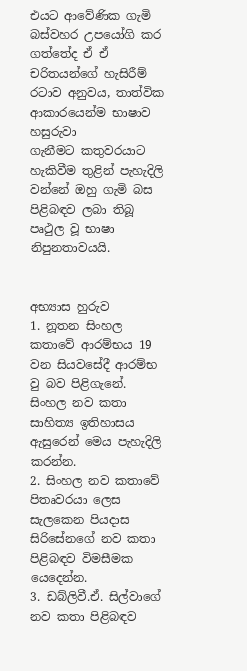එයට ආවේණික ගැමි බස්‌වහර උපයෝගි කර ගත්තේද ඒ ඒ චරිතයන්ගේ හැසිරීම් රටාව අනුවය, තාත්වික ආකාරයෙන්ම භාෂාව හසුරුවා
ගැනීමට කතුවරයාට හැකිවීම තුළින් පැහැදිලි වන්නේ ඔහු ගැමි බස පිළිබඳව ලබා තිබූ පෘථුල වූ භාෂා නිපුනතාවයයි.


අභ්‍යාස හුරුව
1. නූතන සිංහල කතාවේ ආරම්භය 19 වන සියවසේදී ආරම්භ වු බව පිළිගැනේ. සිංහල නව කතා සාහිත්‍ය ඉතිහාසය ඇසුරෙන් මෙය පැහැදිලි කරන්න.
2. සිංහල නව කතාවේ පිතෘවරයා ලෙස සැලකෙන පියදාස සිරිසේනගේ නව කතා පිළිබඳව විමසීමක යෙදෙන්න.
3. ඩබ්ලිවී.ඒ. සිල්වාගේ නව කතා පිළිබඳව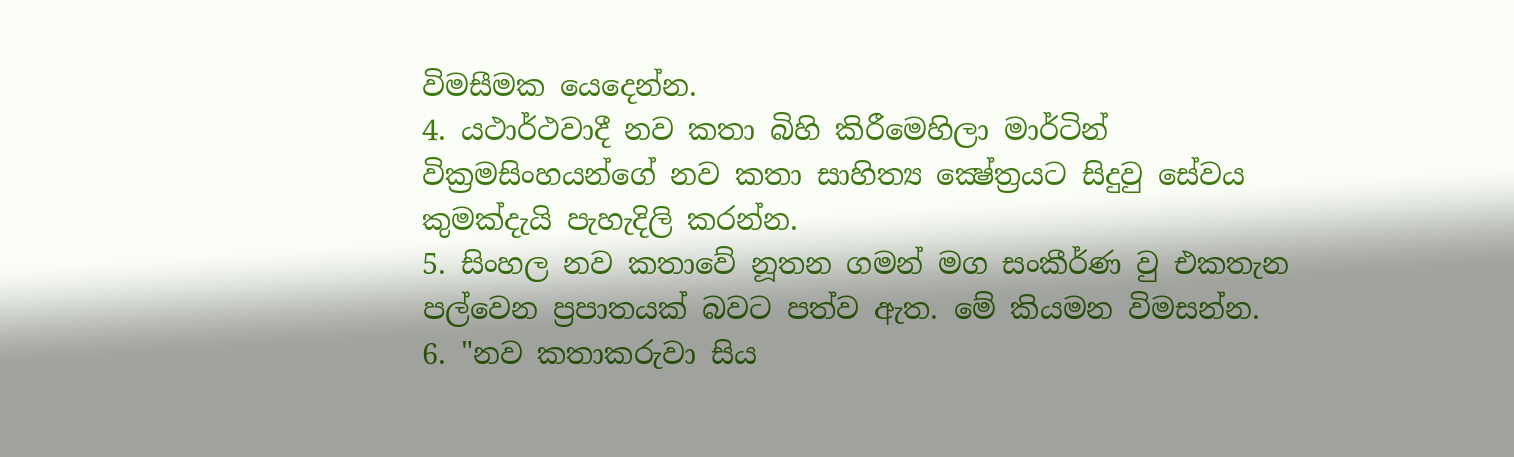විමසීමක යෙදෙන්න.
4. යථාර්ථවාදී නව කතා බිහි කිරීමෙහිලා මාර්ටින් වික්‍රමසිංහයන්ගේ නව කතා සාහිත්‍ය ක්‍ෂේත්‍රයට සිදුවු සේවය කුමක්‌දැයි පැහැදිලි කරන්න.
5. සිංහල නව කතාවේ නූතන ගමන් මග සංකීර්ණ වු එකතැන පල්වෙන ප්‍රපාතයක්‌ බවට පත්ව ඇත. මේ කියමන විමසන්න.
6. "නව කතාකරුවා සිය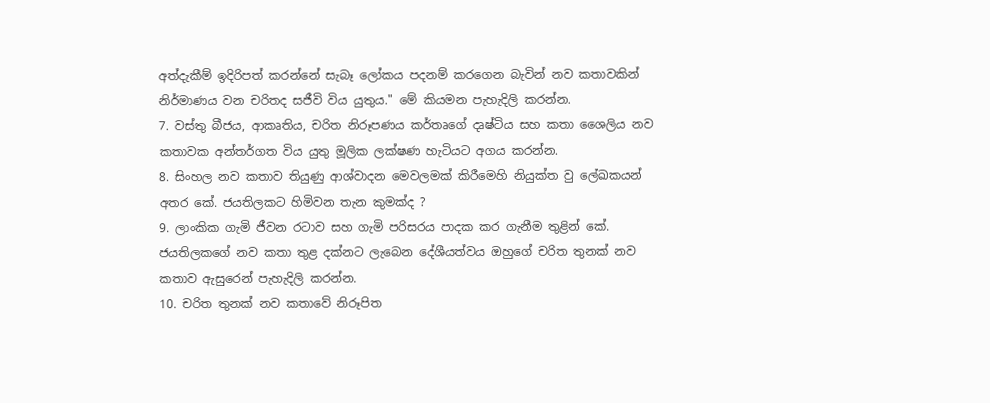අත්දැකීම් ඉදිරිපත් කරන්නේ සැබෑ ලෝකය පදනම් කරගෙන බැවින් නව කතාවකින් නිර්මාණය වන චරිතද සජීවි විය යුතුය." මේ කියමන පැහැදිලි කරන්න.
7. වස්‌තු බීජය, ආකෘතිය, චරිත නිරූපණය කර්තෘගේ දෘෂ්ටිය සහ කතා ශෛලිය නව කතාවක අන්තර්ගත විය යුතු මූලික ලක්‌ෂණ හැටියට අගය කරන්න.
8. සිංහල නව කතාව තියුණු ආශ්වාදන මෙවලමක්‌ කිරීමෙහි නියුක්‌ත වු ලේඛකයන් අතර කේ. ජයතිලකට හිමිවන තැන කුමක්‌ද ?
9. ලාංකික ගැමි ජීවන රටාව සහ ගැමි පරිසරය පාදක කර ගැනීම තුළින් කේ. ජයතිලකගේ නව කතා තුළ දක්‌නට ලැබෙන දේශීයත්වය ඔහුගේ චරිත තුනක්‌ නව කතාව ඇසුරෙන් පැහැදිලි කරන්න.
10. චරිත තුනක්‌ නව කතාවේ නිරූපිත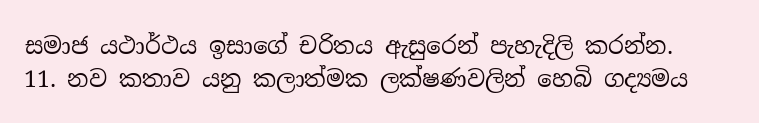සමාජ යථාර්ථය ඉසාගේ චරිතය ඇසුරෙන් පැහැදිලි කරන්න.
11. නව කතාව යනු කලාත්මක ලක්‌ෂණවලින් හෙබි ගද්‍යමය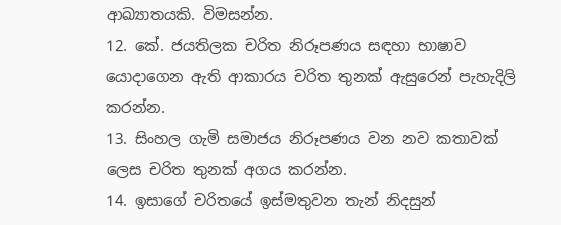ආඛ්‍යාතයකි. විමසන්න.
12. කේ. ජයතිලක චරිත නිරූපණය සඳහා භාෂාව යොදාගෙන ඇති ආකාරය චරිත තුනක්‌ ඇසුරෙන් පැහැදිලි කරන්න.
13. සිංහල ගැමි සමාජය නිරූපණය වන නව කතාවක්‌ ලෙස චරිත තුනක්‌ අගය කරන්න.
14. ඉසාගේ චරිතයේ ඉස්‌මතුවන තැන් නිදසුන්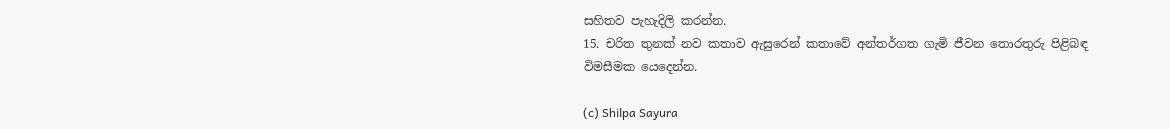සහිතව පැහැදිලි කරන්න.
15. චරිත තුනක්‌ නව කතාව ඇසුරෙන් කතාවේ අන්තර්ගත ගැමි ජීවන තොරතුරු පිළිබඳ විමසීමක යෙදෙන්න.

(c) Shilpa Sayura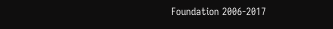Foundation 2006-2017